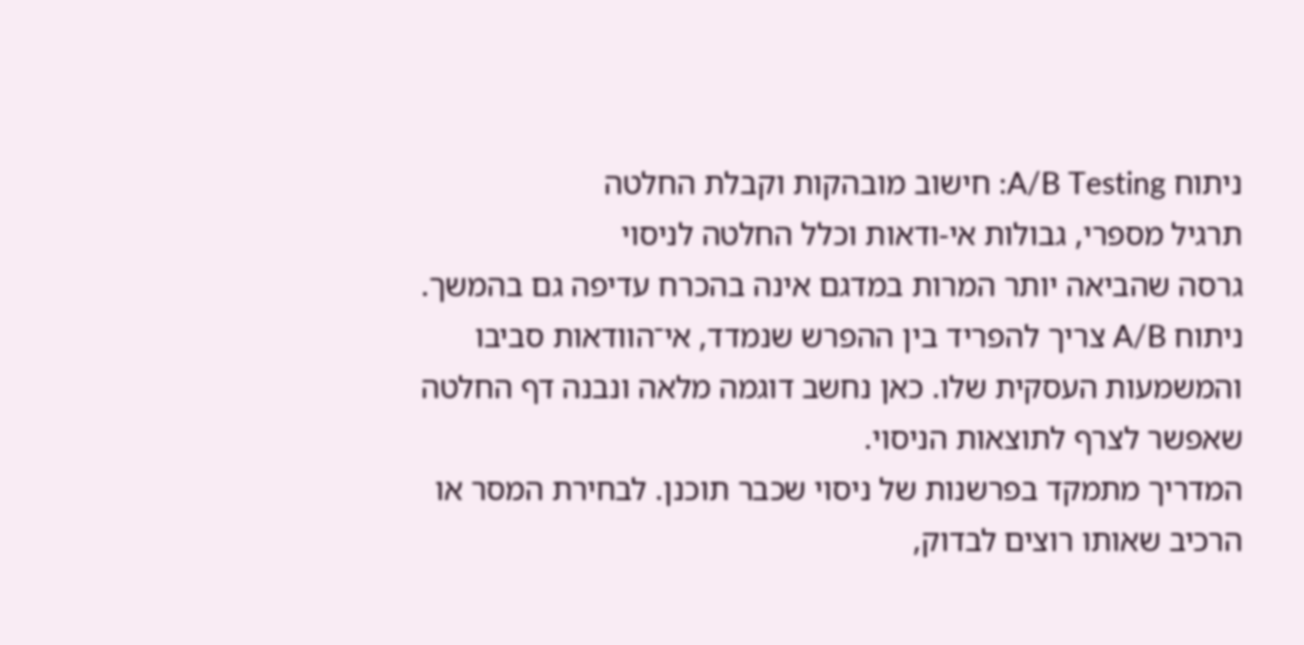ניתוח A/B Testing: חישוב מובהקות וקבלת החלטה
תרגיל מספרי, גבולות אי-ודאות וכלל החלטה לניסוי
גרסה שהביאה יותר המרות במדגם אינה בהכרח עדיפה גם בהמשך. ניתוח A/B צריך להפריד בין ההפרש שנמדד, אי־הוודאות סביבו והמשמעות העסקית שלו. כאן נחשב דוגמה מלאה ונבנה דף החלטה שאפשר לצרף לתוצאות הניסוי.
המדריך מתמקד בפרשנות של ניסוי שכבר תוכנן. לבחירת המסר או הרכיב שאותו רוצים לבדוק,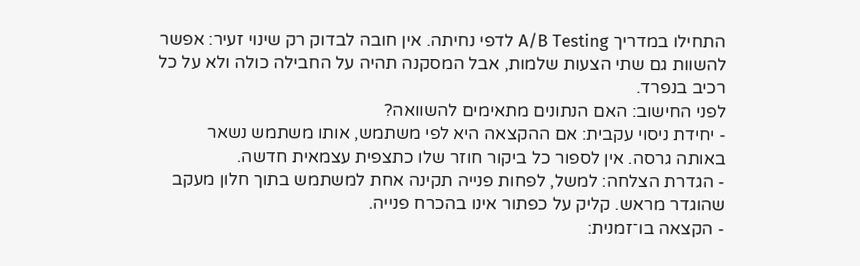התחילו במדריך A/B Testing לדפי נחיתה. אין חובה לבדוק רק שינוי זעיר: אפשר להשוות גם שתי הצעות שלמות, אבל המסקנה תהיה על החבילה כולה ולא על כל רכיב בנפרד.
לפני החישוב: האם הנתונים מתאימים להשוואה?
- יחידת ניסוי עקבית: אם ההקצאה היא לפי משתמש, אותו משתמש נשאר באותה גרסה. אין לספור כל ביקור חוזר שלו כתצפית עצמאית חדשה.
- הגדרת הצלחה: למשל, לפחות פנייה תקינה אחת למשתמש בתוך חלון מעקב שהוגדר מראש. קליק על כפתור אינו בהכרח פנייה.
- הקצאה בו־זמנית: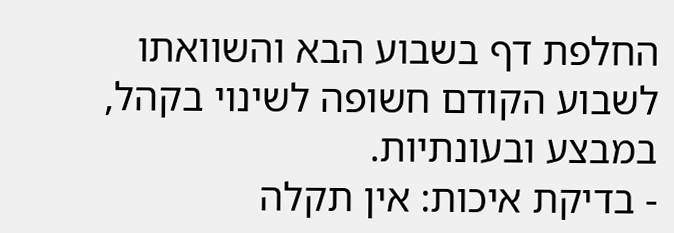החלפת דף בשבוע הבא והשוואתו לשבוע הקודם חשופה לשינוי בקהל, במבצע ובעונתיות.
- בדיקת איכות: אין תקלה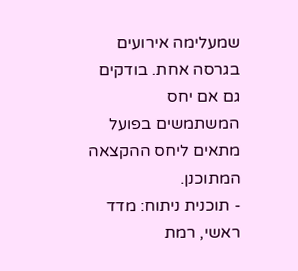שמעלימה אירועים בגרסה אחת. בודקים גם אם יחס המשתמשים בפועל מתאים ליחס ההקצאה המתוכנן.
- תוכנית ניתוח: מדד ראשי, רמת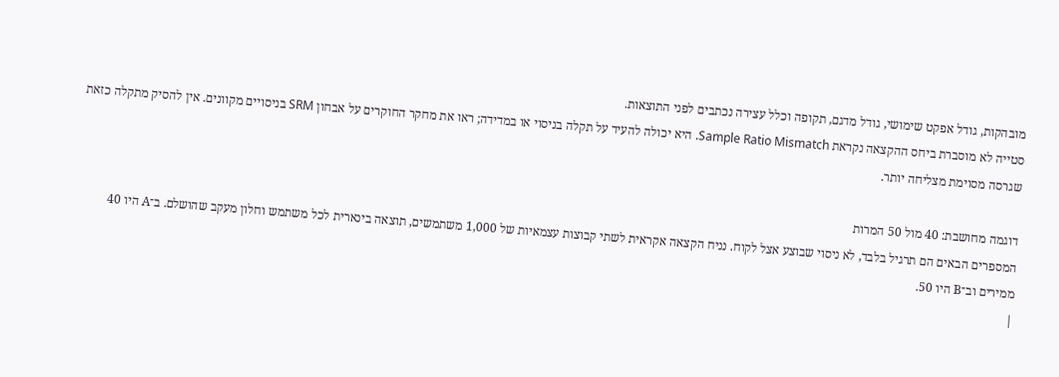מובהקות, גודל אפקט שימושי, גודל מדגם, תקופה וכלל עצירה נכתבים לפני התוצאות.
סטייה לא מוסברת ביחס ההקצאה נקראת Sample Ratio Mismatch. היא יכולה להעיד על תקלה בניסוי או במדידה; ראו את מחקר החוקרים על אבחון SRM בניסויים מקוונים. אין להסיק מתקלה כזאת שגרסה מסוימת מצליחה יותר.

דוגמה מחושבת: 40 מול 50 המרות
המספרים הבאים הם תרגיל בלבד, לא ניסוי שבוצע אצל לקוח. נניח הקצאה אקראית לשתי קבוצות עצמאיות של 1,000 משתמשים, תוצאה בינארית לכל משתמש וחלון מעקב שהושלם. ב־A היו 40 ממירים וב־B היו 50.
|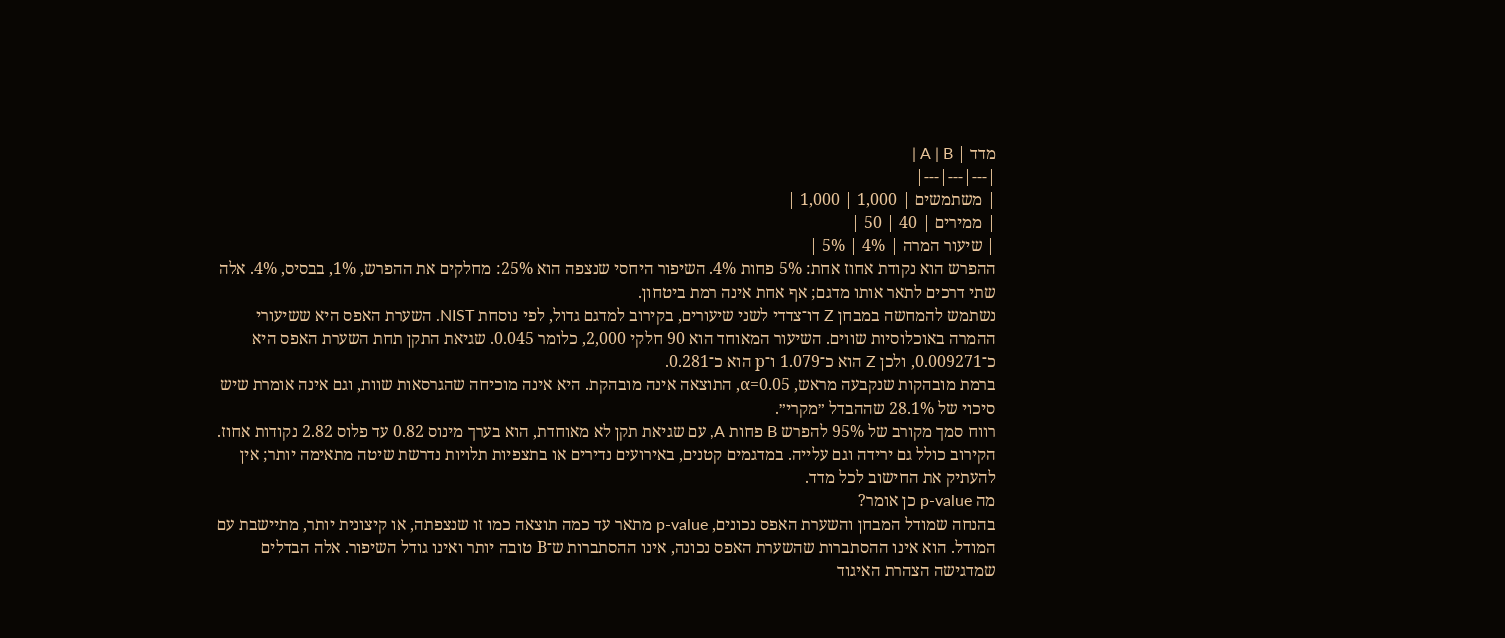מדד | A | B |
|---|---|---|
| משתמשים | 1,000 | 1,000 |
| ממירים | 40 | 50 |
| שיעור המרה | 4% | 5% |
ההפרש הוא נקודת אחוז אחת: 5% פחות 4%. השיפור היחסי שנצפה הוא 25%: מחלקים את ההפרש, 1%, בבסיס, 4%. אלה שתי דרכים לתאר אותו מדגם; אף אחת אינה רמת ביטחון.
נשתמש להמחשה במבחן Z דו־צדדי לשני שיעורים, בקירוב למדגם גדול, לפי נוסחת NIST. השערת האפס היא ששיעורי ההמרה באוכלוסיות שווים. השיעור המאוחד הוא 90 חלקי 2,000, כלומר 0.045. שגיאת התקן תחת השערת האפס היא כ־0.009271, ולכן Z הוא כ־1.079 ו־p הוא כ־0.281.
ברמת מובהקות שנקבעה מראש, α=0.05, התוצאה אינה מובהקת. היא אינה מוכיחה שהגרסאות שוות, וגם אינה אומרת שיש סיכוי של 28.1% שההבדל ״מקרי״.
רווח סמך מקורב של 95% להפרש B פחות A, עם שגיאת תקן לא מאוחדת, הוא בערך מינוס 0.82 עד פלוס 2.82 נקודות אחוז. הקירוב כולל גם ירידה וגם עלייה. במדגמים קטנים, באירועים נדירים או בתצפיות תלויות נדרשת שיטה מתאימה יותר; אין להעתיק את החישוב לכל מדד.
מה p-value כן אומר?
בהנחה שמודל המבחן והשערת האפס נכונים, p-value מתאר עד כמה תוצאה כמו זו שנצפתה, או קיצונית יותר, מתיישבת עם המודל. הוא אינו ההסתברות שהשערת האפס נכונה, אינו ההסתברות ש־B טובה יותר ואינו גודל השיפור. אלה הבדלים שמדגישה הצהרת האיגוד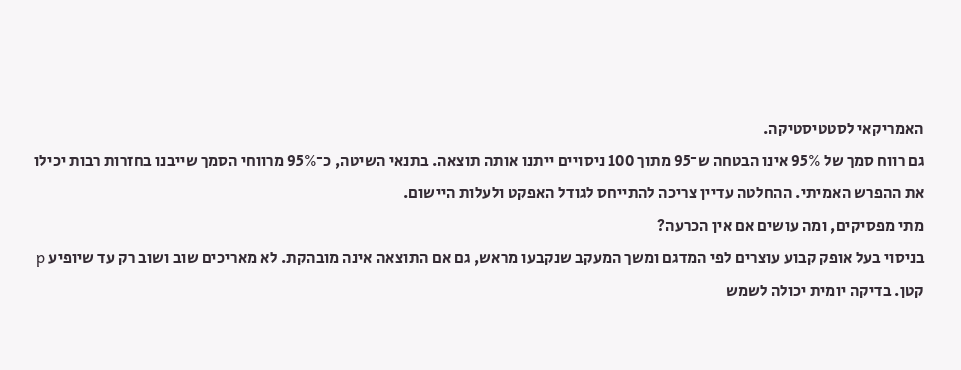האמריקאי לסטטיסטיקה.
גם רווח סמך של 95% אינו הבטחה ש־95 מתוך 100 ניסויים ייתנו אותה תוצאה. בתנאי השיטה, כ־95% מרווחי הסמך שייבנו בחזרות רבות יכילו את ההפרש האמיתי. ההחלטה עדיין צריכה להתייחס לגודל האפקט ולעלות היישום.
מתי מפסיקים, ומה עושים אם אין הכרעה?
בניסוי בעל אופק קבוע עוצרים לפי המדגם ומשך המעקב שנקבעו מראש, גם אם התוצאה אינה מובהקת. לא מאריכים שוב ושוב רק עד שיופיע p קטן. בדיקה יומית יכולה לשמש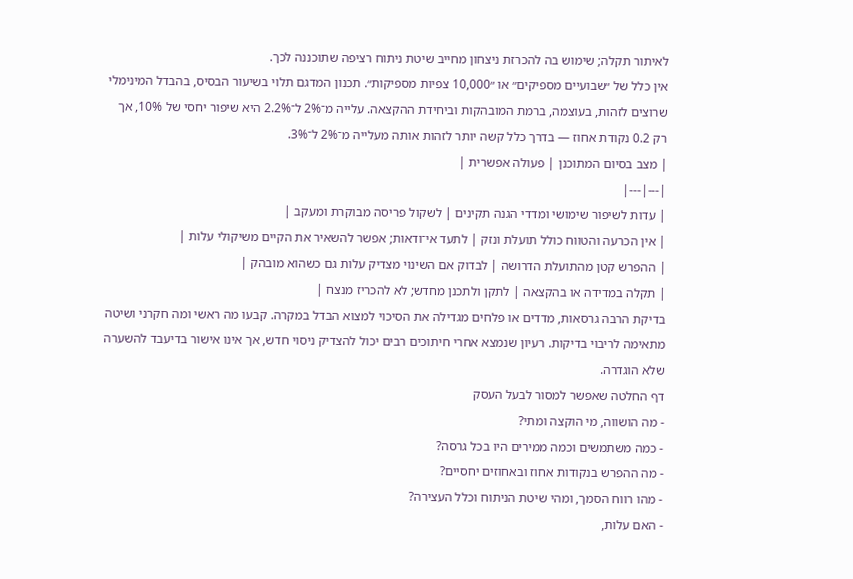לאיתור תקלה; שימוש בה להכרזת ניצחון מחייב שיטת ניתוח רציפה שתוכננה לכך.
אין כלל של ״שבועיים מספיקים״ או ״10,000 צפיות מספיקות״. תכנון המדגם תלוי בשיעור הבסיס, בהבדל המינימלי שרוצים לזהות, בעוצמה, ברמת המובהקות וביחידת ההקצאה. עלייה מ־2% ל־2.2% היא שיפור יחסי של 10%, אך רק 0.2 נקודת אחוז — בדרך כלל קשה יותר לזהות אותה מעלייה מ־2% ל־3%.
| מצב בסיום המתוכנן | פעולה אפשרית |
|---|---|
| עדות לשיפור שימושי ומדדי הגנה תקינים | לשקול פריסה מבוקרת ומעקב |
| אין הכרעה והטווח כולל תועלת ונזק | לתעד אי־ודאות; אפשר להשאיר את הקיים משיקולי עלות |
| ההפרש קטן מהתועלת הדרושה | לבדוק אם השינוי מצדיק עלות גם כשהוא מובהק |
| תקלה במדידה או בהקצאה | לתקן ולתכנן מחדש; לא להכריז מנצח |
בדיקת הרבה גרסאות, מדדים או פלחים מגדילה את הסיכוי למצוא הבדל במקרה. קבעו מה ראשי ומה חקרני ושיטה מתאימה לריבוי בדיקות. רעיון שנמצא אחרי חיתוכים רבים יכול להצדיק ניסוי חדש, אך אינו אישור בדיעבד להשערה שלא הוגדרה.
דף החלטה שאפשר למסור לבעל העסק
- מה הושווה, מי הוקצה ומתי?
- כמה משתמשים וכמה ממירים היו בכל גרסה?
- מה ההפרש בנקודות אחוז ובאחוזים יחסיים?
- מהו רווח הסמך, ומהי שיטת הניתוח וכלל העצירה?
- האם עלות,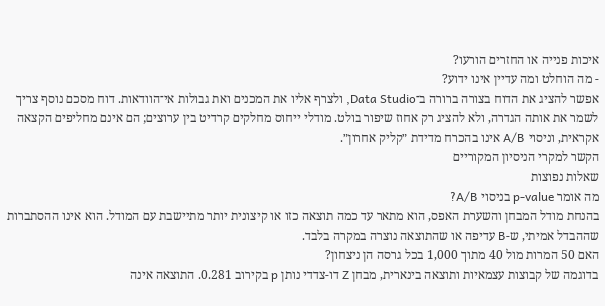איכות פנייה או החזרים הורעו?
- מה הוחלט ומה עדיין אינו ידוע?
אפשר להציג את הדוח בצורה ברורה ב־Data Studio, ולצרף אליו את המכנים ואת גבולות אי־הוודאות. דוח מסכם נוסף צריך לשמר את אותה הגדרה, ולא להציג רק אחוז שיפור בולט. מודלי ייחוס מחלקים קרדיט בין ערוצים; הם אינם מחליפים הקצאה אקראית, וניסוי A/B אינו בהכרח מדידת ״קליק אחרון״.
הקשר למקרי הניסיון המקוריים
שאלות נפוצות
מה אומר p-value בניסוי A/B?
בהנחת מודל המבחן והשערת האפס, הוא מתאר עד כמה תוצאה כזו או קיצונית יותר מתיישבת עם המודל. הוא אינו ההסתברות שההבדל אמיתי, ש-B עדיפה או שהתוצאה נוצרה במקרה בלבד.
האם 50 המרות מול 40 מתוך 1,000 בכל גרסה הן ניצחון?
בדוגמה של קבוצות עצמאיות ותוצאה בינארית, מבחן Z דו-צדדי נותן p בקירוב 0.281. התוצאה אינה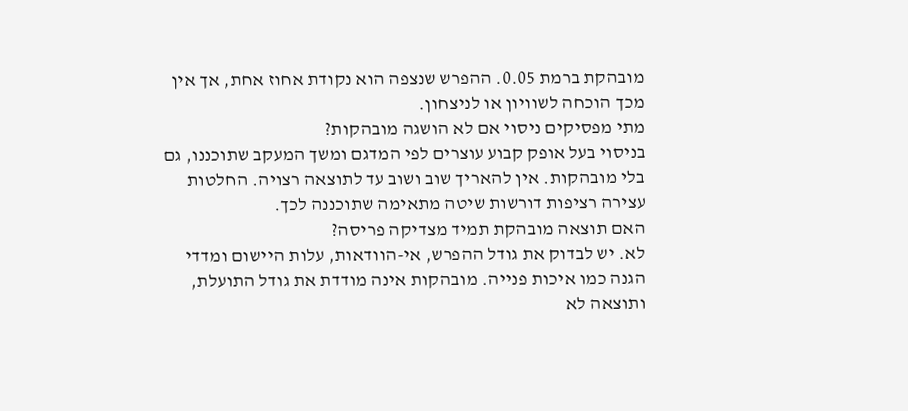מובהקת ברמת 0.05. ההפרש שנצפה הוא נקודת אחוז אחת, אך אין מכך הוכחה לשוויון או לניצחון.
מתי מפסיקים ניסוי אם לא הושגה מובהקות?
בניסוי בעל אופק קבוע עוצרים לפי המדגם ומשך המעקב שתוכננו, גם בלי מובהקות. אין להאריך שוב ושוב עד לתוצאה רצויה. החלטות עצירה רציפות דורשות שיטה מתאימה שתוכננה לכך.
האם תוצאה מובהקת תמיד מצדיקה פריסה?
לא. יש לבדוק את גודל ההפרש, אי-הוודאות, עלות היישום ומדדי הגנה כמו איכות פנייה. מובהקות אינה מודדת את גודל התועלת, ותוצאה לא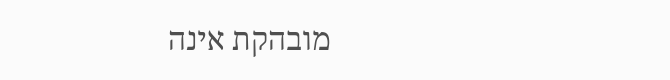מובהקת אינה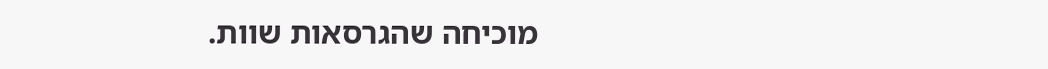מוכיחה שהגרסאות שוות.